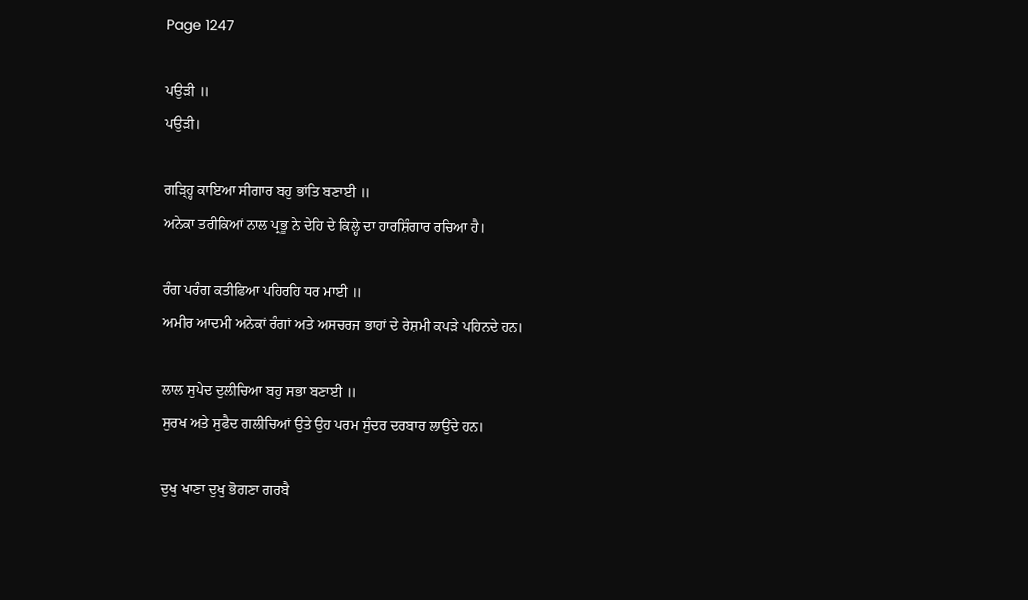Page 1247

ਪਉੜੀ ॥
ਪਉੜੀ।

ਗੜ੍ਹ੍ਹਿ ਕਾਇਆ ਸੀਗਾਰ ਬਹੁ ਭਾਂਤਿ ਬਣਾਈ ॥
ਅਨੇਕਾ ਤਰੀਕਿਆਂ ਨਾਲ ਪ੍ਰਭੂ ਨੇ ਦੇਹਿ ਦੇ ਕਿਲ੍ਹੇ ਦਾ ਹਾਰਸ਼ਿੰਗਾਰ ਰਚਿਆ ਹੈ।

ਰੰਗ ਪਰੰਗ ਕਤੀਫਿਆ ਪਹਿਰਹਿ ਧਰ ਮਾਈ ॥
ਅਮੀਰ ਆਦਮੀ ਅਨੇਕਾਂ ਰੰਗਾਂ ਅਤੇ ਅਸਚਰਜ ਭਾਹਾਂ ਦੇ ਰੇਸ਼ਮੀ ਕਪੜੇ ਪਹਿਨਦੇ ਹਨ।

ਲਾਲ ਸੁਪੇਦ ਦੁਲੀਚਿਆ ਬਹੁ ਸਭਾ ਬਣਾਈ ॥
ਸੁਰਖ ਅਤੇ ਸੁਫੈਦ ਗਲੀਚਿਆਂ ਉਤੇ ਉਹ ਪਰਮ ਸੁੰਦਰ ਦਰਬਾਰ ਲਾਉਂਦੇ ਹਨ।

ਦੁਖੁ ਖਾਣਾ ਦੁਖੁ ਭੋਗਣਾ ਗਰਬੈ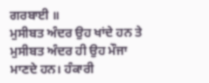ਗਰਬਾਈ ॥
ਮੁਸੀਬਤ ਅੰਦਰ ਉਹ ਖਾਂਦੇ ਹਨ ਤੇ ਮੁਸੀਬਤ ਅੰਦਰ ਹੀ ਉਹ ਮੌਜਾ ਮਾਣਦੇ ਹਨ। ਹੰਕਾਰੀ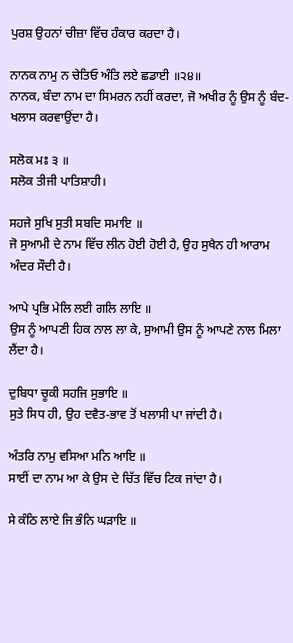ਪੁਰਸ਼ ਉਹਨਾਂ ਚੀਜ਼ਾ ਵਿੱਚ ਹੰਕਾਰ ਕਰਦਾ ਹੈ।

ਨਾਨਕ ਨਾਮੁ ਨ ਚੇਤਿਓ ਅੰਤਿ ਲਏ ਛਡਾਈ ॥੨੪॥
ਨਾਨਕ, ਬੰਦਾ ਨਾਮ ਦਾ ਸਿਮਰਨ ਨਹੀਂ ਕਰਦਾ, ਜੋ ਅਖੀਰ ਨੂੰ ਉਸ ਨੂੰ ਬੰਦ-ਖਲਾਸ ਕਰਵਾਉਂਦਾ ਹੈ।

ਸਲੋਕ ਮਃ ੩ ॥
ਸਲੋਕ ਤੀਜੀ ਪਾਤਿਸ਼ਾਹੀ।

ਸਹਜੇ ਸੁਖਿ ਸੁਤੀ ਸਬਦਿ ਸਮਾਇ ॥
ਜੋ ਸੁਆਮੀ ਦੇ ਨਾਮ ਵਿੱਚ ਲੀਨ ਹੋਈ ਹੋਈ ਹੈ, ਉਹ ਸੁਖੈਨ ਹੀ ਆਰਾਮ ਅੰਦਰ ਸੌਦੀ ਹੈ।

ਆਪੇ ਪ੍ਰਭਿ ਮੇਲਿ ਲਈ ਗਲਿ ਲਾਇ ॥
ਉਸ ਨੂੰ ਆਪਣੀ ਹਿਕ ਨਾਲ ਲਾ ਕੇ, ਸੁਆਮੀ ਉਸ ਨੂੰ ਆਪਣੇ ਨਾਲ ਮਿਲਾ ਲੈਂਦਾ ਹੈ।

ਦੁਬਿਧਾ ਚੂਕੀ ਸਹਜਿ ਸੁਭਾਇ ॥
ਸੁਤੇ ਸਿਧ ਹੀ, ਉਹ ਦਵੈਤ-ਭਾਵ ਤੋਂ ਖਲਾਸੀ ਪਾ ਜਾਂਦੀ ਹੈ।

ਅੰਤਰਿ ਨਾਮੁ ਵਸਿਆ ਮਨਿ ਆਇ ॥
ਸਾਈਂ ਦਾ ਨਾਮ ਆ ਕੇ ਉਸ ਦੇ ਚਿੱਤ ਵਿੱਚ ਟਿਕ ਜਾਂਦਾ ਹੈ।

ਸੇ ਕੰਠਿ ਲਾਏ ਜਿ ਭੰਨਿ ਘੜਾਇ ॥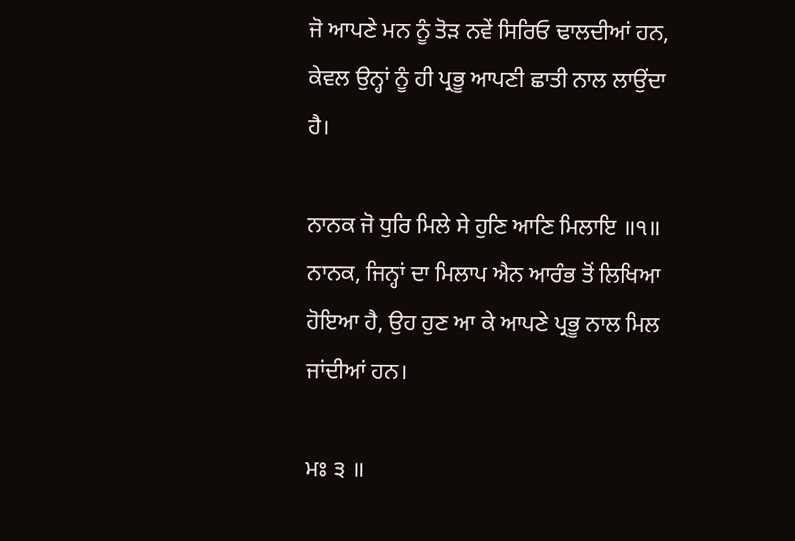ਜੋ ਆਪਣੇ ਮਨ ਨੂੰ ਤੋੜ ਨਵੇਂ ਸਿਰਿਓ ਢਾਲਦੀਆਂ ਹਨ, ਕੇਵਲ ਉਨ੍ਹਾਂ ਨੂੰ ਹੀ ਪ੍ਰਭੂ ਆਪਣੀ ਛਾਤੀ ਨਾਲ ਲਾਉਂਦਾ ਹੈ।

ਨਾਨਕ ਜੋ ਧੁਰਿ ਮਿਲੇ ਸੇ ਹੁਣਿ ਆਣਿ ਮਿਲਾਇ ॥੧॥
ਨਾਨਕ, ਜਿਨ੍ਹਾਂ ਦਾ ਮਿਲਾਪ ਐਨ ਆਰੰਭ ਤੋਂ ਲਿਖਿਆ ਹੋਇਆ ਹੈ, ਉਹ ਹੁਣ ਆ ਕੇ ਆਪਣੇ ਪ੍ਰਭੂ ਨਾਲ ਮਿਲ ਜਾਂਦੀਆਂ ਹਨ।

ਮਃ ੩ ॥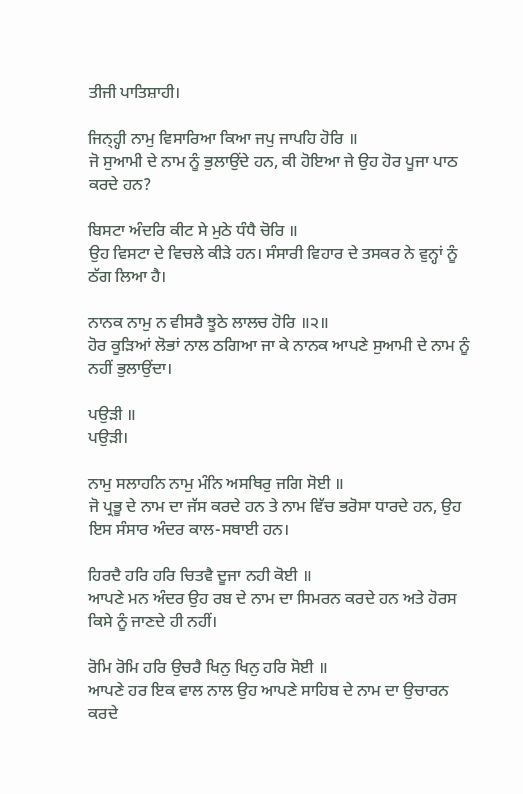ਤੀਜੀ ਪਾਤਿਸ਼ਾਹੀ।

ਜਿਨ੍ਹ੍ਹੀ ਨਾਮੁ ਵਿਸਾਰਿਆ ਕਿਆ ਜਪੁ ਜਾਪਹਿ ਹੋਰਿ ॥
ਜੋ ਸੁਆਮੀ ਦੇ ਨਾਮ ਨੂੰ ਭੁਲਾਉਂਦੇ ਹਨ, ਕੀ ਹੋਇਆ ਜੇ ਉਹ ਹੋਰ ਪੂਜਾ ਪਾਠ ਕਰਦੇ ਹਨ?

ਬਿਸਟਾ ਅੰਦਰਿ ਕੀਟ ਸੇ ਮੁਠੇ ਧੰਧੈ ਚੋਰਿ ॥
ਉਹ ਵਿਸਟਾ ਦੇ ਵਿਚਲੇ ਕੀੜੇ ਹਨ। ਸੰਸਾਰੀ ਵਿਹਾਰ ਦੇ ਤਸਕਰ ਨੇ ਵੁਨ੍ਹਾਂ ਨੂੰ ਠੱਗ ਲਿਆ ਹੈ।

ਨਾਨਕ ਨਾਮੁ ਨ ਵੀਸਰੈ ਝੂਠੇ ਲਾਲਚ ਹੋਰਿ ॥੨॥
ਹੋਰ ਕੂੜਿਆਂ ਲੋਭਾਂ ਨਾਲ ਠਗਿਆ ਜਾ ਕੇ ਨਾਨਕ ਆਪਣੇ ਸੁਆਮੀ ਦੇ ਨਾਮ ਨੂੰ ਨਹੀਂ ਭੁਲਾਉਂਦਾ।

ਪਉੜੀ ॥
ਪਉੜੀ।

ਨਾਮੁ ਸਲਾਹਨਿ ਨਾਮੁ ਮੰਨਿ ਅਸਥਿਰੁ ਜਗਿ ਸੋਈ ॥
ਜੋ ਪ੍ਰਭੂ ਦੇ ਨਾਮ ਦਾ ਜੱਸ ਕਰਦੇ ਹਨ ਤੇ ਨਾਮ ਵਿੱਚ ਭਰੋਸਾ ਧਾਰਦੇ ਹਨ, ਉਹ ਇਸ ਸੰਸਾਰ ਅੰਦਰ ਕਾਲ-ਸਥਾਈ ਹਨ।

ਹਿਰਦੈ ਹਰਿ ਹਰਿ ਚਿਤਵੈ ਦੂਜਾ ਨਹੀ ਕੋਈ ॥
ਆਪਣੇ ਮਨ ਅੰਦਰ ਉਹ ਰਬ ਦੇ ਨਾਮ ਦਾ ਸਿਮਰਨ ਕਰਦੇ ਹਨ ਅਤੇ ਹੋਰਸ ਕਿਸੇ ਨੂੰ ਜਾਣਦੇ ਹੀ ਨਹੀਂ।

ਰੋਮਿ ਰੋਮਿ ਹਰਿ ਉਚਰੈ ਖਿਨੁ ਖਿਨੁ ਹਰਿ ਸੋਈ ॥
ਆਪਣੇ ਹਰ ਇਕ ਵਾਲ ਨਾਲ ਉਹ ਆਪਣੇ ਸਾਹਿਬ ਦੇ ਨਾਮ ਦਾ ਉਚਾਰਨ ਕਰਦੇ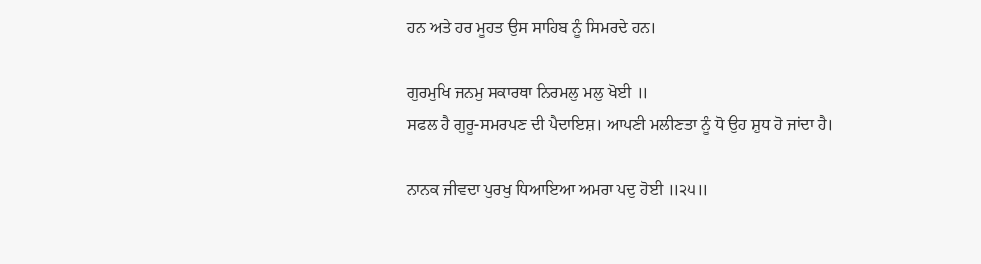ਹਨ ਅਤੇ ਹਰ ਮੂਹਤ ਉਸ ਸਾਹਿਬ ਨੂੰ ਸਿਮਰਦੇ ਹਨ।

ਗੁਰਮੁਖਿ ਜਨਮੁ ਸਕਾਰਥਾ ਨਿਰਮਲੁ ਮਲੁ ਖੋਈ ॥
ਸਫਲ ਹੈ ਗੁਰੂ-ਸਮਰਪਣ ਦੀ ਪੈਦਾਇਸ਼। ਆਪਣੀ ਮਲੀਣਤਾ ਨੂੰ ਧੋ ਉਹ ਸ਼ੁਧ ਹੋ ਜਾਂਦਾ ਹੈ।

ਨਾਨਕ ਜੀਵਦਾ ਪੁਰਖੁ ਧਿਆਇਆ ਅਮਰਾ ਪਦੁ ਹੋਈ ॥੨੫॥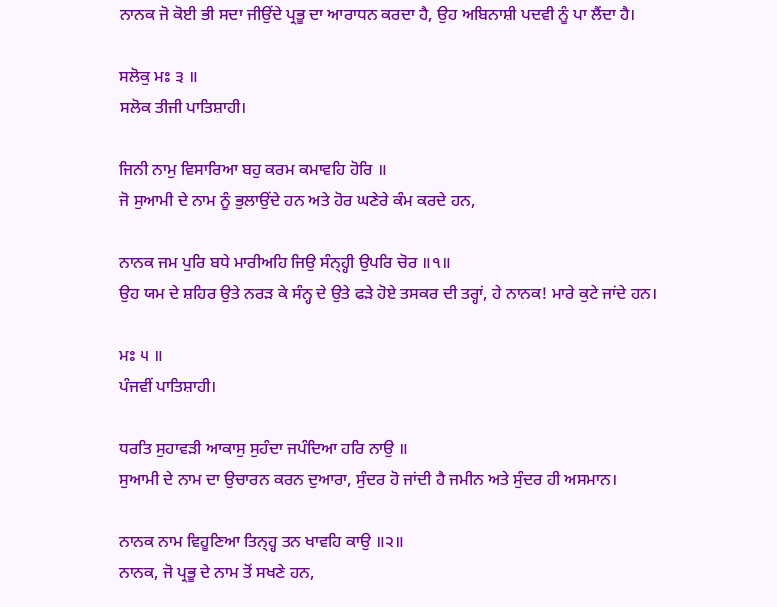ਨਾਨਕ ਜੋ ਕੋਈ ਭੀ ਸਦਾ ਜੀਉਂਦੇ ਪ੍ਰਭੂ ਦਾ ਆਰਾਧਨ ਕਰਦਾ ਹੈ, ਉਹ ਅਬਿਨਾਸ਼ੀ ਪਦਵੀ ਨੂੰ ਪਾ ਲੈਂਦਾ ਹੈ।

ਸਲੋਕੁ ਮਃ ੩ ॥
ਸਲੋਕ ਤੀਜੀ ਪਾਤਿਸ਼ਾਹੀ।

ਜਿਨੀ ਨਾਮੁ ਵਿਸਾਰਿਆ ਬਹੁ ਕਰਮ ਕਮਾਵਹਿ ਹੋਰਿ ॥
ਜੋ ਸੁਆਮੀ ਦੇ ਨਾਮ ਨੂੰ ਭੁਲਾਉਂਦੇ ਹਨ ਅਤੇ ਹੋਰ ਘਣੇਰੇ ਕੰਮ ਕਰਦੇ ਹਨ,

ਨਾਨਕ ਜਮ ਪੁਰਿ ਬਧੇ ਮਾਰੀਅਹਿ ਜਿਉ ਸੰਨ੍ਹ੍ਹੀ ਉਪਰਿ ਚੋਰ ॥੧॥
ਉਹ ਯਮ ਦੇ ਸ਼ਹਿਰ ਉਤੇ ਨਰੜ ਕੇ ਸੰਨ੍ਹ ਦੇ ਉਤੇ ਫੜੇ ਹੋਏ ਤਸਕਰ ਦੀ ਤਰ੍ਹਾਂ, ਹੇ ਨਾਨਕ! ਮਾਰੇ ਕੁਟੇ ਜਾਂਦੇ ਹਨ।

ਮਃ ੫ ॥
ਪੰਜਵੀਂ ਪਾਤਿਸ਼ਾਹੀ।

ਧਰਤਿ ਸੁਹਾਵੜੀ ਆਕਾਸੁ ਸੁਹੰਦਾ ਜਪੰਦਿਆ ਹਰਿ ਨਾਉ ॥
ਸੁਆਮੀ ਦੇ ਨਾਮ ਦਾ ਉਚਾਰਨ ਕਰਨ ਦੁਆਰਾ, ਸੁੰਦਰ ਹੋ ਜਾਂਦੀ ਹੈ ਜਮੀਨ ਅਤੇ ਸੁੰਦਰ ਹੀ ਅਸਮਾਨ।

ਨਾਨਕ ਨਾਮ ਵਿਹੂਣਿਆ ਤਿਨ੍ਹ੍ਹ ਤਨ ਖਾਵਹਿ ਕਾਉ ॥੨॥
ਨਾਨਕ, ਜੋ ਪ੍ਰਭੂ ਦੇ ਨਾਮ ਤੋਂ ਸਖਣੇ ਹਨ,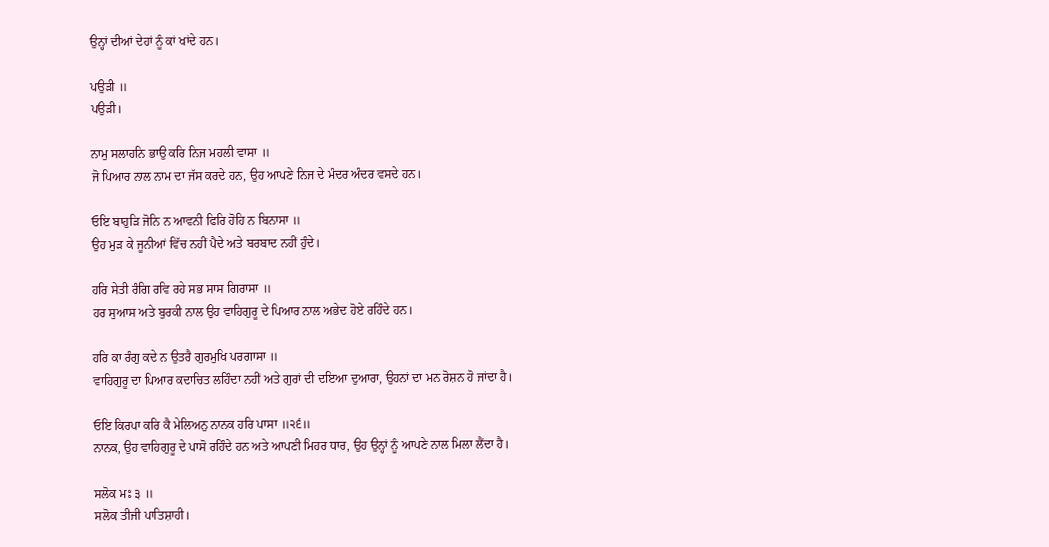ਉਨ੍ਹਾਂ ਦੀਆਂ ਦੇਹਾਂ ਨੂੰ ਕਾਂ ਖਾਂਦੇ ਹਨ।

ਪਉੜੀ ॥
ਪਉੜੀ।

ਨਾਮੁ ਸਲਾਹਨਿ ਭਾਉ ਕਰਿ ਨਿਜ ਮਹਲੀ ਵਾਸਾ ॥
ਜੋ ਪਿਆਰ ਨਾਲ ਨਾਮ ਦਾ ਜੱਸ ਕਰਦੇ ਹਨ, ਉਹ ਆਪਣੇ ਨਿਜ ਦੇ ਮੰਦਰ ਅੰਦਰ ਵਸਦੇ ਹਨ।

ਓਇ ਬਾਹੁੜਿ ਜੋਨਿ ਨ ਆਵਨੀ ਫਿਰਿ ਹੋਹਿ ਨ ਬਿਨਾਸਾ ॥
ਉਹ ਮੁੜ ਕੇ ਜੂਨੀਆਂ ਵਿੱਚ ਨਹੀਂ ਪੈਦੇ ਅਤੇ ਬਰਬਾਦ ਨਹੀਂ ਹੁੰਦੇ।

ਹਰਿ ਸੇਤੀ ਰੰਗਿ ਰਵਿ ਰਹੇ ਸਭ ਸਾਸ ਗਿਰਾਸਾ ॥
ਹਰ ਸੁਆਸ ਅਤੇ ਬੁਰਕੀ ਨਾਲ ਉਹ ਵਾਹਿਗੁਰੂ ਦੇ ਪਿਆਰ ਨਾਲ ਅਭੇਦ ਹੋਏ ਰਹਿੰਦੇ ਹਨ।

ਹਰਿ ਕਾ ਰੰਗੁ ਕਦੇ ਨ ਉਤਰੈ ਗੁਰਮੁਖਿ ਪਰਗਾਸਾ ॥
ਵਾਹਿਗੁਰੂ ਦਾ ਪਿਆਰ ਕਦਾਚਿਤ ਲਹਿੰਦਾ ਨਹੀਂ ਅਤੇ ਗੁਰਾਂ ਦੀ ਦਇਆ ਦੁਆਰਾ, ਉਹਨਾਂ ਦਾ ਮਨ ਰੋਸ਼ਨ ਹੋ ਜਾਂਦਾ ਹੈ।

ਓਇ ਕਿਰਪਾ ਕਰਿ ਕੈ ਮੇਲਿਅਨੁ ਨਾਨਕ ਹਰਿ ਪਾਸਾ ॥੨੬॥
ਨਾਨਕ, ਉਹ ਵਾਹਿਗੁਰੂ ਦੇ ਪਾਸੋ ਰਹਿੰਦੇ ਹਨ ਅਤੇ ਆਪਣੀ ਮਿਹਰ ਧਾਰ, ਉਹ ਉਨ੍ਹਾਂ ਨੂੰ ਆਪਣੇ ਨਾਲ ਮਿਲਾ ਲੈਂਦਾ ਹੈ।

ਸਲੋਕ ਮਃ ੩ ॥
ਸਲੋਕ ਤੀਜੀ ਪਾਤਿਸ਼ਾਹੀ।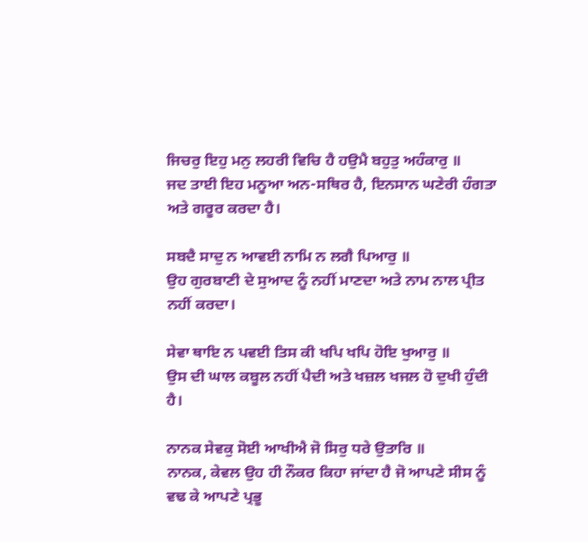ਜਿਚਰੁ ਇਹੁ ਮਨੁ ਲਹਰੀ ਵਿਚਿ ਹੈ ਹਉਮੈ ਬਹੁਤੁ ਅਹੰਕਾਰੁ ॥
ਜਦ ਤਾਈ ਇਹ ਮਨੂਆ ਅਨ-ਸਥਿਰ ਹੈ, ਇਨਸਾਨ ਘਣੇਰੀ ਹੰਗਤਾ ਅਤੇ ਗਰੂਰ ਕਰਦਾ ਹੈ।

ਸਬਦੈ ਸਾਦੁ ਨ ਆਵਈ ਨਾਮਿ ਨ ਲਗੈ ਪਿਆਰੁ ॥
ਉਹ ਗੁਰਬਾਣੀ ਦੇ ਸੁਆਦ ਨੂੰ ਨਹੀਂ ਮਾਣਦਾ ਅਤੇ ਨਾਮ ਨਾਲ ਪ੍ਰੀਤ ਨਹੀਂ ਕਰਦਾ।

ਸੇਵਾ ਥਾਇ ਨ ਪਵਈ ਤਿਸ ਕੀ ਖਪਿ ਖਪਿ ਹੋਇ ਖੁਆਰੁ ॥
ਉਸ ਦੀ ਘਾਲ ਕਬੂਲ ਨਹੀਂ ਪੈਦੀ ਅਤੇ ਖਜ਼ਲ ਖਜਲ ਹੋ ਦੁਖੀ ਹੁੰਦੀ ਹੈ।

ਨਾਨਕ ਸੇਵਕੁ ਸੋਈ ਆਖੀਐ ਜੋ ਸਿਰੁ ਧਰੇ ਉਤਾਰਿ ॥
ਨਾਨਕ, ਕੇਵਲ ਉਹ ਹੀ ਨੌਕਰ ਕਿਹਾ ਜਾਂਦਾ ਹੈ ਜੋ ਆਪਣੇ ਸੀਸ ਨੂੰ ਵਢ ਕੇ ਆਪਣੇ ਪ੍ਰਭੂ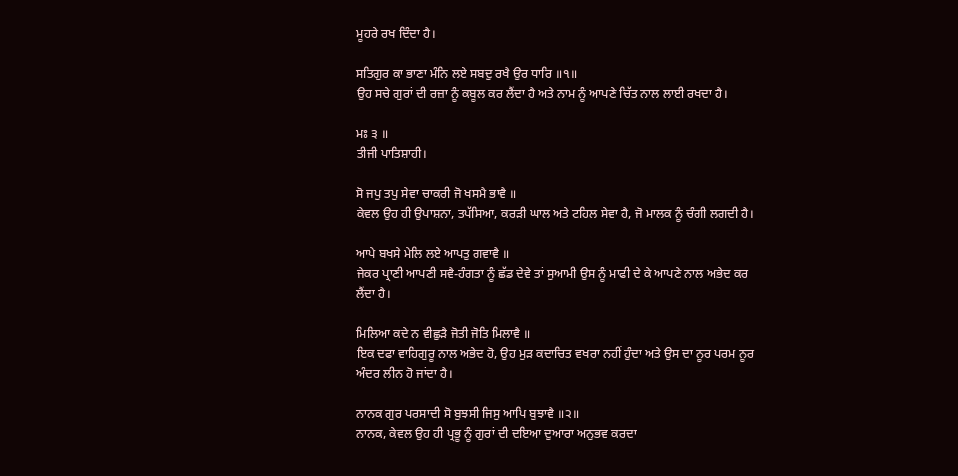ਮੂਹਰੇ ਰਖ ਦਿੰਦਾ ਹੈ।

ਸਤਿਗੁਰ ਕਾ ਭਾਣਾ ਮੰਨਿ ਲਏ ਸਬਦੁ ਰਖੈ ਉਰ ਧਾਰਿ ॥੧॥
ਉਹ ਸਚੇ ਗੁਰਾਂ ਦੀ ਰਜ਼ਾ ਨੂੰ ਕਬੂਲ ਕਰ ਲੈਂਦਾ ਹੈ ਅਤੇ ਨਾਮ ਨੂੰ ਆਪਣੇ ਚਿੱਤ ਨਾਲ ਲਾਈ ਰਖਦਾ ਹੈ।

ਮਃ ੩ ॥
ਤੀਜੀ ਪਾਤਿਸ਼ਾਹੀ।

ਸੋ ਜਪੁ ਤਪੁ ਸੇਵਾ ਚਾਕਰੀ ਜੋ ਖਸਮੈ ਭਾਵੈ ॥
ਕੇਵਲ ਉਹ ਹੀ ਉਪਾਸ਼ਨਾ, ਤਪੱਸਿਆ, ਕਰੜੀ ਘਾਲ ਅਤੇ ਟਹਿਲ ਸੇਵਾ ਹੈ, ਜੋ ਮਾਲਕ ਨੂੰ ਚੰਗੀ ਲਗਦੀ ਹੈ।

ਆਪੇ ਬਖਸੇ ਮੇਲਿ ਲਏ ਆਪਤੁ ਗਵਾਵੈ ॥
ਜੇਕਰ ਪ੍ਰਾਣੀ ਆਪਣੀ ਸਵੈ-ਹੰਗਤਾ ਨੂੰ ਛੱਡ ਦੇਵੇ ਤਾਂ ਸੁਆਮੀ ਉਸ ਨੂੰ ਮਾਫੀ ਦੇ ਕੇ ਆਪਣੇ ਨਾਲ ਅਭੇਦ ਕਰ ਲੈਂਦਾ ਹੈ।

ਮਿਲਿਆ ਕਦੇ ਨ ਵੀਛੁੜੈ ਜੋਤੀ ਜੋਤਿ ਮਿਲਾਵੈ ॥
ਇਕ ਦਫਾ ਵਾਹਿਗੁਰੂ ਨਾਲ ਅਭੇਦ ਹੋ, ਉਹ ਮੁੜ ਕਦਾਚਿਤ ਵਖਰਾ ਨਹੀਂ ਹੁੰਦਾ ਅਤੇ ਉਸ ਦਾ ਨੂਰ ਪਰਮ ਨੂਰ ਅੰਦਰ ਲੀਨ ਹੋ ਜਾਂਦਾ ਹੈ।

ਨਾਨਕ ਗੁਰ ਪਰਸਾਦੀ ਸੋ ਬੁਝਸੀ ਜਿਸੁ ਆਪਿ ਬੁਝਾਵੈ ॥੨॥
ਨਾਨਕ, ਕੇਵਲ ਉਹ ਹੀ ਪ੍ਰਭੂ ਨੂੰ ਗੁਰਾਂ ਦੀ ਦਇਆ ਦੁਆਰਾ ਅਨੁਭਵ ਕਰਦਾ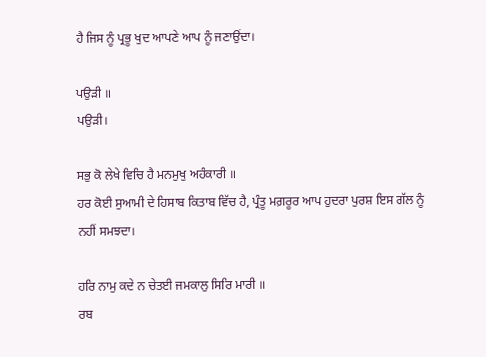ਹੈ ਜਿਸ ਨੂੰ ਪ੍ਰਭੂ ਖੁਦ ਆਪਣੇ ਆਪ ਨੂੰ ਜਣਾਉਂਦਾ।

ਪਉੜੀ ॥
ਪਉੜੀ।

ਸਭੁ ਕੋ ਲੇਖੇ ਵਿਚਿ ਹੈ ਮਨਮੁਖੁ ਅਹੰਕਾਰੀ ॥
ਹਰ ਕੋਈ ਸੁਆਮੀ ਦੇ ਹਿਸਾਬ ਕਿਤਾਬ ਵਿੱਚ ਹੈ, ਪ੍ਰੰਤੂ ਮਗ਼ਰੂਰ ਆਪ ਹੁਦਰਾ ਪੁਰਸ਼ ਇਸ ਗੱਲ ਨੂੰ ਨਹੀਂ ਸਮਝਦਾ।

ਹਰਿ ਨਾਮੁ ਕਦੇ ਨ ਚੇਤਈ ਜਮਕਾਲੁ ਸਿਰਿ ਮਾਰੀ ॥
ਰਬ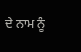ਦੇ ਨਾਮ ਨੂੰ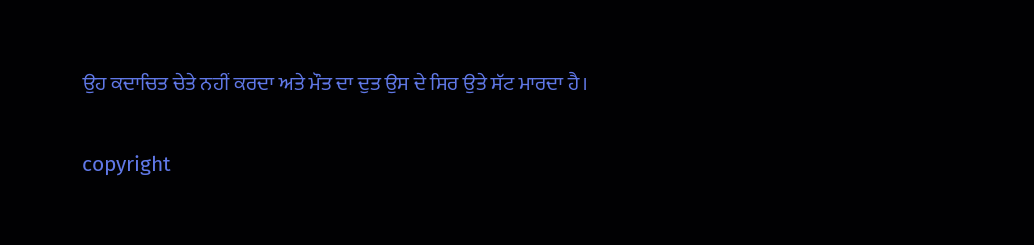ਉਹ ਕਦਾਚਿਤ ਚੇਤੇ ਨਹੀਂ ਕਰਦਾ ਅਤੇ ਮੌਤ ਦਾ ਦੁਤ ਉਸ ਦੇ ਸਿਰ ਉਤੇ ਸੱਟ ਮਾਰਦਾ ਹੈ।

copyright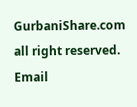GurbaniShare.com all right reserved. Email